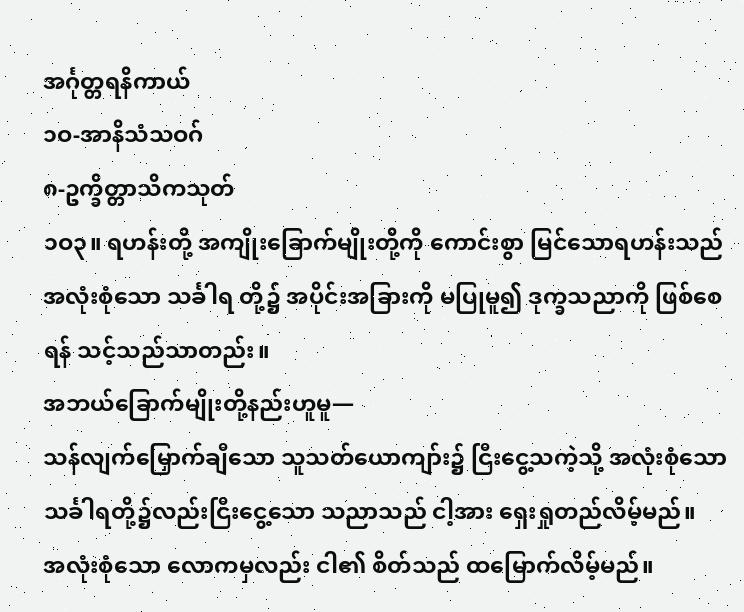အင်္ဂုတ္တရနိကာယ်
၁ဝ-အာနိသံသဝဂ်
၈-ဥက္ခိတ္တာသိကသုတ်
၁ဝ၃။ ရဟန်းတို့ အကျိုးခြောက်မျိုးတို့ကို ကောင်းစွာ မြင်သောရဟန်းသည် အလုံးစုံသော သင်္ခါရ တို့၌ အပိုင်းအခြားကို မပြုမူ၍ ဒုက္ခသညာကို ဖြစ်စေရန် သင့်သည်သာတည်း။
အဘယ်ခြောက်မျိုးတို့နည်းဟူမူ—
သန်လျက်မြှောက်ချီသော သူသတ်ယောကျာ်း၌ ငြီးငွေ့သကဲ့သို့ အလုံးစုံသော သင်္ခါရတို့၌လည်းငြီးငွေ့သော သညာသည် ငါ့အား ရှေးရှုတည်လိမ့်မည်။
အလုံးစုံသော လောကမှလည်း ငါ၏ စိတ်သည် ထမြောက်လိမ့်မည်။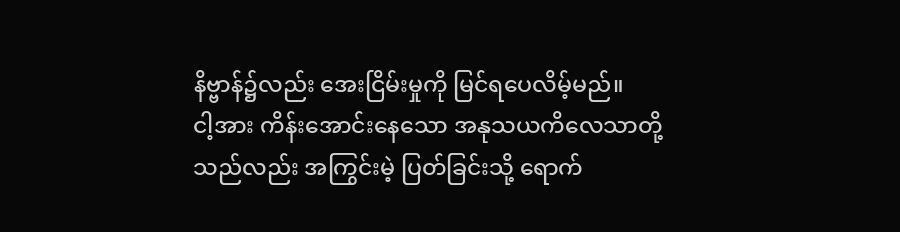နိဗ္ဗာန်၌လည်း အေးငြိမ်းမှုကို မြင်ရပေလိမ့်မည်။
ငါ့အား ကိန်းအောင်းနေသော အနုသယကိလေသာတို့သည်လည်း အကြွင်းမဲ့ ပြတ်ခြင်းသို့ ရောက်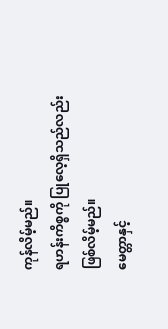ကုန်လိမ့်မည်။
ရဟန်းကိစ္စကို ပြုလေ့ရှိသည်လည်း ဖြစ်လိမ့်မည်။
မေတ္တာနှင့်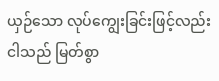ယှဉ်သော လုပ်ကျွေးခြင်းဖြင့်လည်း ငါသည် မြတ်စွာ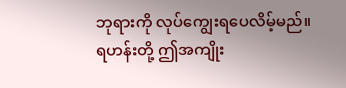ဘုရားကို လုပ်ကျွေးရပေလိမ့်မည်။
ရဟန်းတို့ ဤအကျိုး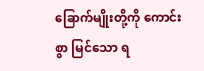ခြောက်မျိုးတို့ကို ကောင်းစွာ မြင်သော ရ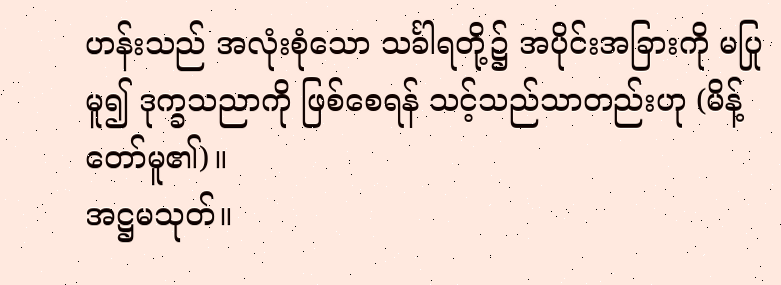ဟန်းသည် အလုံးစုံသော သင်္ခါရတို့၌ အပိုင်းအခြားကို မပြုမူ၍ ဒုက္ခသညာကို ဖြစ်စေရန် သင့်သည်သာတည်းဟု (မိန့်တော်မူ၏)။
အဋ္ဌမသုတ်။